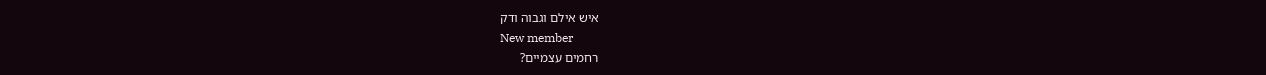איש אילם וגבוה ודק
New member
רחמים עצמיים?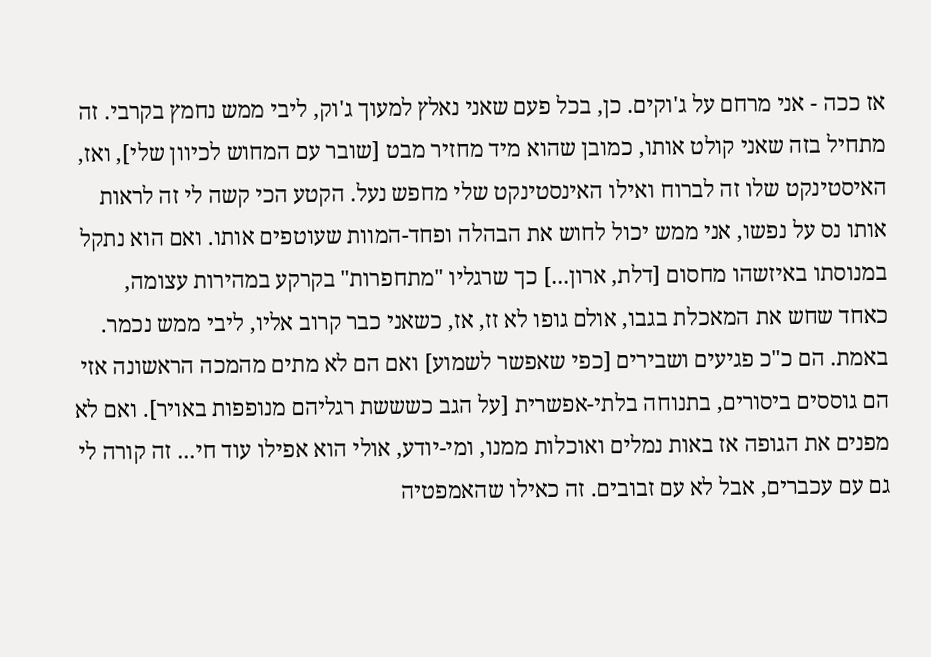אז ככה - אני מרחם על ג'וקים. כן, בכל פעם שאני נאלץ למעוך ג'וק, ליבי ממש נחמץ בקרבי. זה מתחיל בזה שאני קולט אותו, כמובן שהוא מיד מחזיר מבט [שובר עם המחוש לכיוון שלי], ואז, האיסטינקט שלו זה לברוח ואילו האינסטינקט שלי מחפש נעל. הקטע הכי קשה לי זה לראות אותו נס על נפשו, אני ממש יכול לחוש את הבהלה ופחד-המוות שעוטפים אותו. ואם הוא נתקל במנוסתו באיזשהו מחסום [דלת, ארון...] כך שרגליו "מתחפרות" בקרקע במהירות עצומה, כאחד שחש את המאכלת בגבו, אולם גופו לא זז, אז, כשאני כבר קרוב אליו, ליבי ממש נכמר. באמת. הם כ"כ פגיעים ושבירים [כפי שאפשר לשמוע] ואם הם לא מתים מהמכה הראשונה אזי הם גוססים ביסורים, בתנוחה בלתי-אפשרית [על הגב כשששת רגליהם מנופפות באויר]. ואם לא מפנים את הגופה אז באות נמלים ואוכלות ממנו, ומי-יודע, אולי הוא אפילו עוד חי... זה קורה לי גם עם עכברים, אבל לא עם זבובים. זה כאילו שהאמפטיה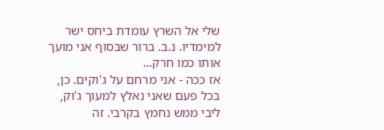שלי אל השרץ עומדת ביחס ישר למימדיו. נ.ב. ברור שבסוף אני מועך אותו כמו חרק...
אז ככה - אני מרחם על ג'וקים. כן, בכל פעם שאני נאלץ למעוך ג'וק, ליבי ממש נחמץ בקרבי. זה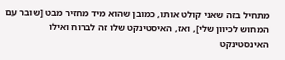מתחיל בזה שאני קולט אותו, כמובן שהוא מיד מחזיר מבט [שובר עם המחוש לכיוון שלי], ואז, האיסטינקט שלו זה לברוח ואילו האינסטינקט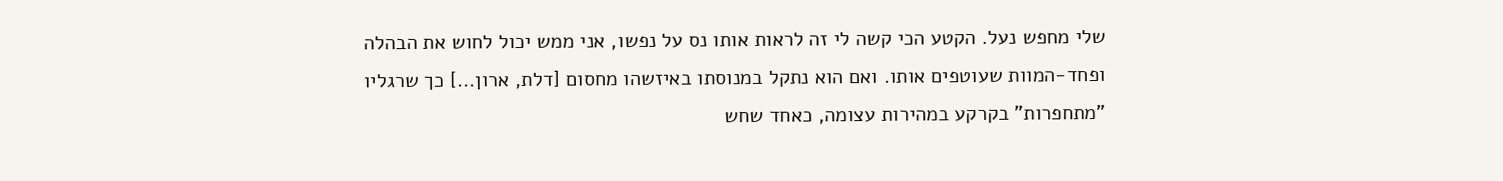שלי מחפש נעל. הקטע הכי קשה לי זה לראות אותו נס על נפשו, אני ממש יכול לחוש את הבהלה ופחד-המוות שעוטפים אותו. ואם הוא נתקל במנוסתו באיזשהו מחסום [דלת, ארון...] כך שרגליו "מתחפרות" בקרקע במהירות עצומה, כאחד שחש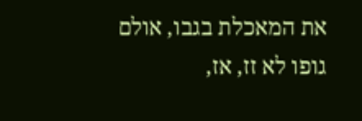את המאכלת בגבו, אולם גופו לא זז, אז,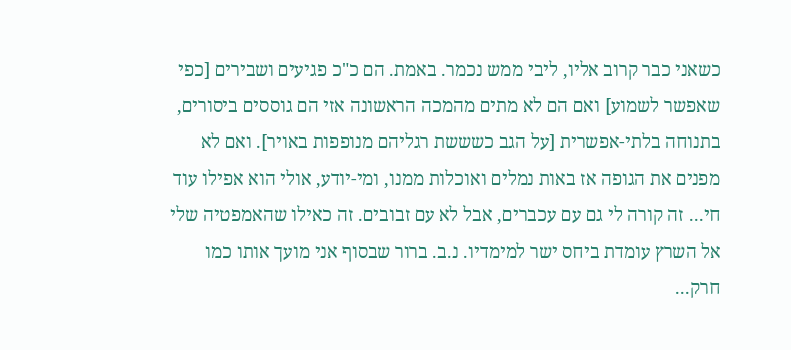כשאני כבר קרוב אליו, ליבי ממש נכמר. באמת. הם כ"כ פגיעים ושבירים [כפי שאפשר לשמוע] ואם הם לא מתים מהמכה הראשונה אזי הם גוססים ביסורים, בתנוחה בלתי-אפשרית [על הגב כשששת רגליהם מנופפות באויר]. ואם לא מפנים את הגופה אז באות נמלים ואוכלות ממנו, ומי-יודע, אולי הוא אפילו עוד חי... זה קורה לי גם עם עכברים, אבל לא עם זבובים. זה כאילו שהאמפטיה שלי אל השרץ עומדת ביחס ישר למימדיו. נ.ב. ברור שבסוף אני מועך אותו כמו חרק...